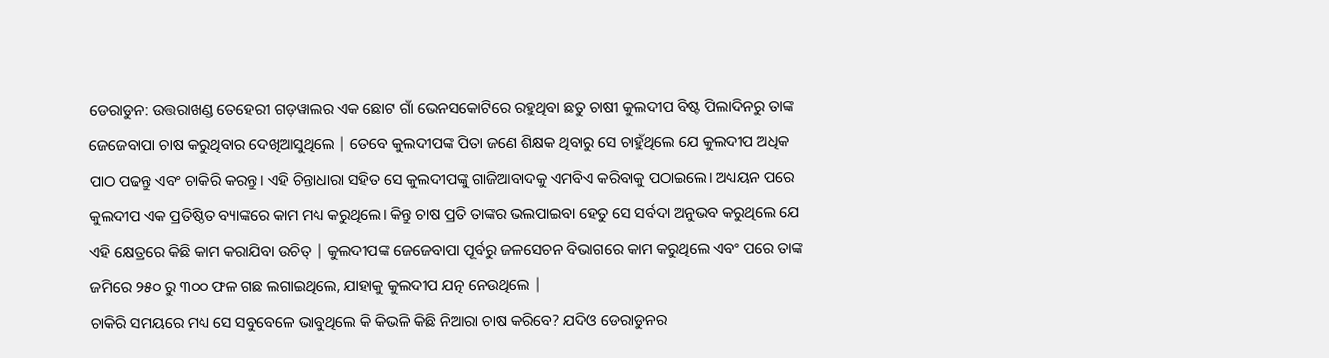ଡେରାଡୁନ: ଉତ୍ତରାଖଣ୍ଡ ତେହେରୀ ଗଡ଼ୱାଲର ଏକ ଛୋଟ ଗାଁ ଭେନସକୋଟିରେ ରହୁଥିବା ଛତୁ ଚାଷୀ କୁଲଦୀପ ବିଷ୍ଟ ପିଲାଦିନରୁ ତାଙ୍କ ଜେଜେବାପା ଚାଷ କରୁଥିବାର ଦେଖିଆସୁଥିଲେ | ତେବେ କୁଲଦୀପଙ୍କ ପିତା ଜଣେ ଶିକ୍ଷକ ଥିବାରୁ ସେ ଚାହୁଁଥିଲେ ଯେ କୁଲଦୀପ ଅଧିକ ପାଠ ପଢନ୍ତୁ ଏବଂ ଚାକିରି କରନ୍ତୁ। ଏହି ଚିନ୍ତାଧାରା ସହିତ ସେ କୁଲଦୀପଙ୍କୁ ଗାଜିଆବାଦକୁ ଏମବିଏ କରିବାକୁ ପଠାଇଲେ। ଅଧ୍ୟୟନ ପରେ କୁଲଦୀପ ଏକ ପ୍ରତିଷ୍ଠିତ ବ୍ୟାଙ୍କରେ କାମ ମଧ୍ୟ କରୁଥିଲେ। କିନ୍ତୁ ଚାଷ ପ୍ରତି ତାଙ୍କର ଭଲପାଇବା ହେତୁ ସେ ସର୍ବଦା ଅନୁଭବ କରୁଥିଲେ ଯେ ଏହି କ୍ଷେତ୍ରରେ କିଛି କାମ କରାଯିବା ଉଚିତ୍ | କୁଲଦୀପଙ୍କ ଜେଜେବାପା ପୂର୍ବରୁ ଜଳସେଚନ ବିଭାଗରେ କାମ କରୁଥିଲେ ଏବଂ ପରେ ତାଙ୍କ ଜମିରେ ୨୫୦ ରୁ ୩୦୦ ଫଳ ଗଛ ଲଗାଇଥିଲେ, ଯାହାକୁ କୁଲଦୀପ ଯତ୍ନ ନେଉଥିଲେ |
ଚାକିରି ସମୟରେ ମଧ୍ୟ ସେ ସବୁବେଳେ ଭାବୁଥିଲେ କି କିଭଳି କିଛି ନିଆରା ଚାଷ କରିବେ? ଯଦିଓ ଡେରାଡୁନର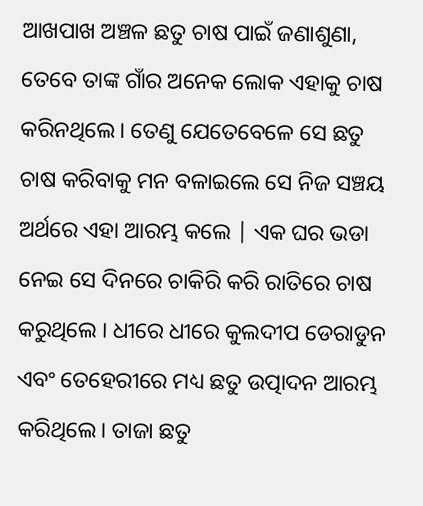ଆଖପାଖ ଅଞ୍ଚଳ ଛତୁ ଚାଷ ପାଇଁ ଜଣାଶୁଣା, ତେବେ ତାଙ୍କ ଗାଁର ଅନେକ ଲୋକ ଏହାକୁ ଚାଷ କରିନଥିଲେ। ତେଣୁ ଯେତେବେଳେ ସେ ଛତୁ ଚାଷ କରିବାକୁ ମନ ବଳାଇଲେ ସେ ନିଜ ସଞ୍ଚୟ ଅର୍ଥରେ ଏହା ଆରମ୍ଭ କଲେ | ଏକ ଘର ଭଡା ନେଇ ସେ ଦିନରେ ଚାକିରି କରି ରାତିରେ ଚାଷ କରୁଥିଲେ । ଧୀରେ ଧୀରେ କୁଲଦୀପ ଡେରାଡୁନ ଏବଂ ତେହେରୀରେ ମଧ୍ୟ ଛତୁ ଉତ୍ପାଦନ ଆରମ୍ଭ କରିଥିଲେ। ତାଜା ଛତୁ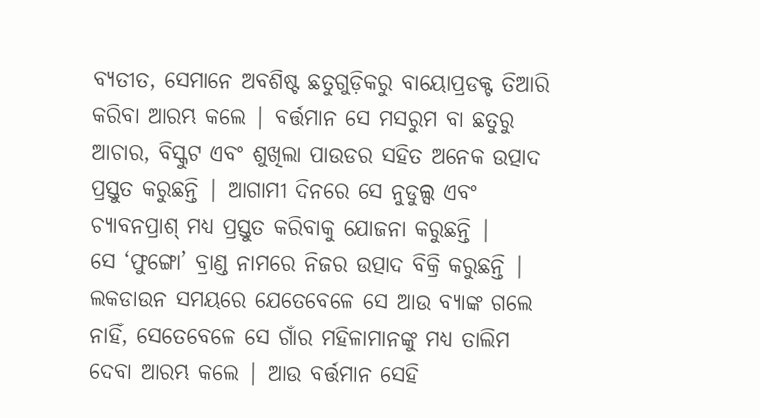ବ୍ୟତୀତ, ସେମାନେ ଅବଶିଷ୍ଟ ଛତୁଗୁଡ଼ିକରୁ ବାୟୋପ୍ରଡକ୍ଟ ତିଆରି କରିବା ଆରମ୍ଭ କଲେ | ବର୍ତ୍ତମାନ ସେ ମସରୁମ ବା ଛତୁରୁ ଆଚାର, ବିସ୍କୁଟ ଏବଂ ଶୁଖିଲା ପାଉଡର ସହିତ ଅନେକ ଉତ୍ପାଦ ପ୍ରସ୍ତୁତ କରୁଛନ୍ତି | ଆଗାମୀ ଦିନରେ ସେ ନୁଡୁଲ୍ସ ଏବଂ ଚ୍ୟାବନପ୍ରାଶ୍ ମଧ୍ୟ ପ୍ରସ୍ତୁତ କରିବାକୁ ଯୋଜନା କରୁଛନ୍ତି |
ସେ ‘ଫୁଙ୍ଗୋ’ ବ୍ରାଣ୍ଡ ନାମରେ ନିଜର ଉତ୍ପାଦ ବିକ୍ରି କରୁଛନ୍ତି | ଲକଡାଉନ ସମୟରେ ଯେତେବେଳେ ସେ ଆଉ ବ୍ୟାଙ୍କ ଗଲେ ନାହିଁ, ସେତେବେଳେ ସେ ଗାଁର ମହିଳାମାନଙ୍କୁ ମଧ୍ୟ ତାଲିମ ଦେବା ଆରମ୍ଭ କଲେ | ଆଉ ବର୍ତ୍ତମାନ ସେହି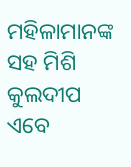ମହିଳାମାନଙ୍କ ସହ ମିଶି କୁଲଦୀପ ଏବେ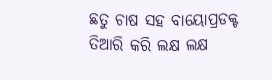ଛତୁ ଚାଷ ସହ ବାୟୋପ୍ରଡକ୍ଟ ତିଆରି କରି ଲକ୍ଷ ଲକ୍ଷ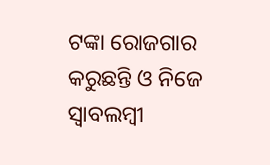ଟଙ୍କା ରୋଜଗାର କରୁଛନ୍ତି ଓ ନିଜେ ସ୍ୱାବଲମ୍ବୀ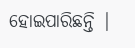ହୋଇପାରିଛନ୍ତି |